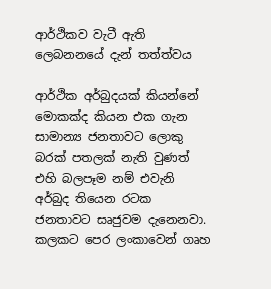ආර්ථිකව වැටී ඇති ලෙබනනයේ දැන් තත්ත්වය

ආර්ථික අර්බුදයක් කියන්නේ මොකක්ද කියන එක ගැන සාමාන්‍ය ජනතාවට ලොකු බරක් පතලක් නැති වුණත් එහි බලපෑම නම් එවැනි අර්බුද තියෙන රටක ජනතාවට සෘජුවම දැනෙනවා. කලකට පෙර ලංකාවෙන් ගෘහ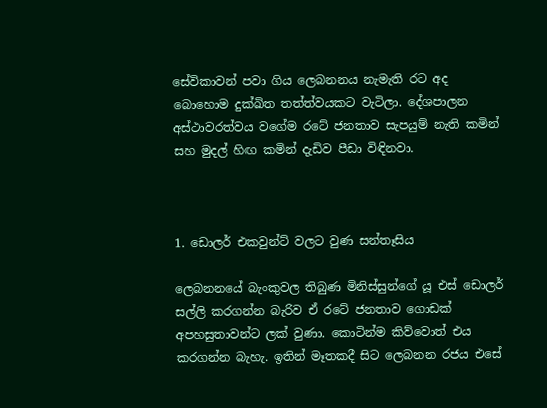සේවිකාවන් පවා ගිය ලෙබනනය නැමැති රට අද බොහොම දුක්ඛිත තත්ත්වයකට වැටිලා. දේශපාලන අස්ථාවරත්වය වගේම රටේ ජනතාව සැපයුම් නැති කමින් සහ මුදල් හිඟ කමින් දැඩිව පීඩා විඳිනවා.



1. ඩොලර් එකවුන්ට් වලට වුණ සන්තෑසිය

ලෙබනනයේ බැංකුවල තිබුණ මිනිස්සුන්ගේ යූ එස් ඩොලර් සල්ලි කරගන්න බැරිව ඒ රටේ ජනතාව ගොඩක් අපහසුතාවන්ට ලක් වුණා. කොටින්ම කිව්වොත් එය කරගන්න බැහැ. ඉතින් මෑතකදී සිට ලෙබනන රජය එසේ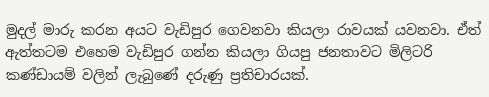මුදල් මාරු කරන අයට වැඩිපුර ගෙවනවා කියලා රාවයක් යවනවා. ඒත් ඇත්තටම එහෙම වැඩිපුර ගන්න කියලා ගියපු ජනතාවට මිලිටරි කණ්ඩායම් වලින් ලැබුණේ දරුණු ප්‍රතිචාරයක්.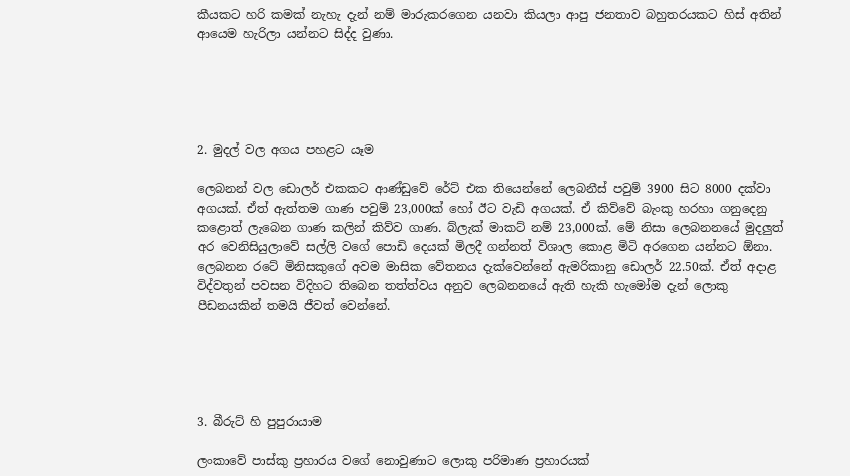කීයකට හරි කමක් නැහැ දැන් නම් මාරුකරගෙන යනවා කියලා ආපු ජනතාව බහුතරයකට හිස් අතින් ආයෙම හැරිලා යන්නට සිද්ද වුණා.





2. මුදල් වල අගය පහළට යෑම

ලෙබනන් වල ඩොලර් එකකට ආණ්ඩුවේ රේට් එක තියෙන්නේ ලෙබනීස් පවුම් 3900 සිට 8000 දක්වා අගයක්. ඒත් ඇත්තම ගාණ පවුම් 23,000ක් හෝ ඊට වැඩි අගයක්. ඒ කිව්වේ බැංකු හරහා ගනුදෙනු කළොත් ලැබෙන ගාණ කලින් කිව්ව ගාණ. බ්ලැක් මාකට් නම් 23,000ක්. මේ නිසා ලෙබනනයේ මුදලුත් අර වෙනිසියුලාවේ සල්ලි වගේ පොඩි දෙයක් මිලදී ගන්නත් විශාල කොළ මිටි අරගෙන යන්නට ඕනා. ලෙබනන රටේ මිනිසකුගේ අවම මාසික වේතනය දැක්වෙන්නේ ඇමරිකානු ඩොලර් 22.50ක්. ඒත් අදාළ විද්වතුන් පවසන විදිහට තිබෙන තත්ත්වය අනුව ලෙබනනයේ ඇති හැකි හැමෝම දැන් ලොකු පීඩනයකින් තමයි ජීවත් වෙන්නේ.





3. බීරුට් හි පුපුරායාම

ලංකාවේ පාස්කු ප්‍රහාරය වගේ නොවුණාට ලොකු පරිමාණ ප්‍රහාරයක්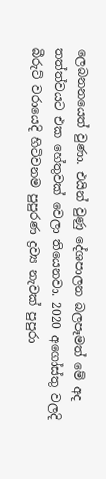ලෙබනනයෙත් වුණා. එයින් වුණු දේශපාලන බලපෑමත් මේ අද තත්ත්වයට එක හේතුවක් වෙලා තියෙනවා. 2020 අගෝස්තු වලදි බීරුට් වරායෙදි හිටිවනම පුපුරණ ද්‍රව්‍ය නැවක් පුපුරා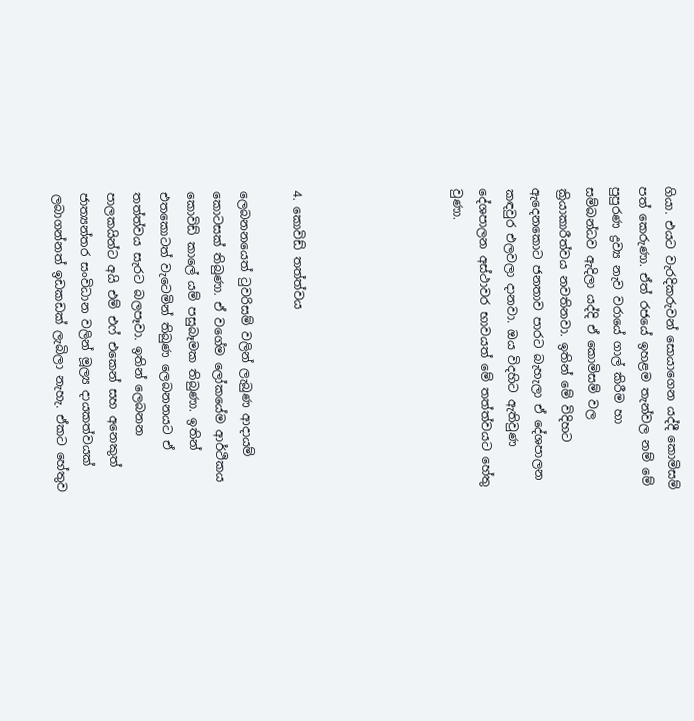ගියා. එයට වැරදිකරුවන් සොයාගෙන යද්දී කොමිසම් පත් කෙරුණා. ඒත් රජයේ ඉහළම තැන්වල නම් මේ පුපුරණ ද්‍රව්‍ය නැව වරායේ ගාල් කිරීම හා සම්බන්ධව ඇදිලා යද්දි ඒ කොමිසම් වල ක්‍රියාකාරීත්වය නවතිනවා. ඉතින් මේ විදිහට ඇදෙනකොට ජනතාව පාරට බැහැලා ඒ දේශපාලන කඳවුර එලවලා දානවා. ඔය විදහිට ඇතිවුණ දේශපාලන අස්ථාවර භාවයත් මේ තත්ත්වයට හේතු වුණා.





4. කොවිඩ් තත්ත්වය

ලෙබනනයෙත් ටුවරිසම් වලින් ලැබුණ ආදායම් කොටසක් තිබුණා. ඒ වගේම ලෝකයේම ආර්ථිකය කොවිඩ් කාලේ යම් පසුබෑමක තිබුණා. ඉතින් එතකොටත් වැටෙමින් තිබුණ ලෙබනනයට ඒ තත්ත්වය සැරට බලපෑවා. ඉතින් ලෙබනන පාලකයින්ට අයි එම් එෆ් එකෙන් සහ අනෙකුත් ජාත්‍යන්තර සංවිධාන වලින් මූල්‍ය දායකත්වයක් ලබාගන්නත් ඉඩකඩක් ලැබිලා නැහැ. ඒකට හේතුව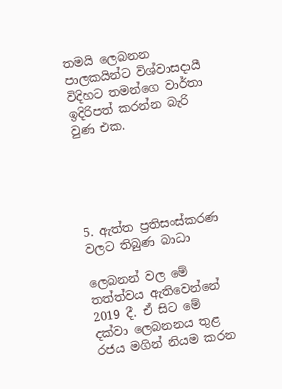තමයි ලෙබනන පාලකයින්ට විශ්වාසදායී විදිහට තමන්ගෙ වාර්තා ඉදිරිපත් කරන්න බැරි වුණ එක.





5. ඇත්ත ප්‍රතිසංස්කරණ වලට තිබුණ බාධා

ලෙබනන් වල මේ තත්ත්වය ඇතිවෙන්නේ 2019 දී. ඒ සිට මේ දක්වා ලෙබනනය තුළ රජය මගින් නියම කරන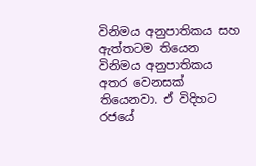විනිමය අනුපාතිකය සහ ඇත්තටම තියෙන විනිමය අනුපාතිකය අතර වෙනසක් තියෙනවා. ඒ විදිහට රජයේ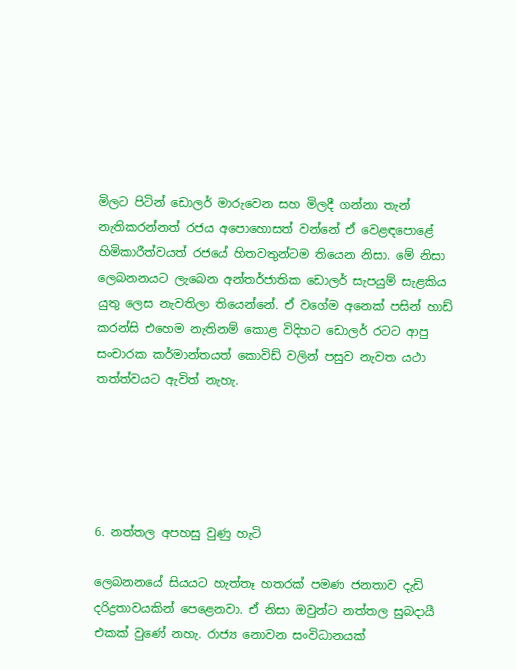මිලට පිටින් ඩොලර් මාරුවෙන සහ මිලදී ගන්නා තැන් නැතිකරන්නත් රජය අපොහොසත් වන්නේ ඒ වෙළඳපොළේ හිමිකාරීත්වයත් රජයේ හිතවතුන්ටම තියෙන නිසා. මේ නිසා ලෙබනනයට ලැබෙන අන්තර්ජාතික ඩොලර් සැපයුම් සැළකිය යුතු ලෙස නැවතිලා තියෙන්නේ. ඒ වගේම අනෙක් පසින් හාඩ් කරන්සි එහෙම නැතිනම් කොළ විදිහට ඩොලර් රටට ආපු සංචාරක කර්මාන්තයත් කොවිඩ් වලින් පසුව නැවත යථා තත්ත්වයට ඇවිත් නැහැ.





6. නත්තල අපහසු වුණු හැටි

ලෙබනනයේ සියයට හැත්තෑ හතරක් පමණ ජනතාව දැඩි දරිද්‍රතාවයකින් පෙළෙනවා. ඒ නිසා ඔවුන්ට නත්තල සුබදායී එකක් වුණේ නහැ. රාජ්‍ය නොවන සංවිධානයක්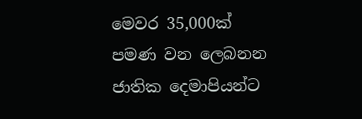මෙවර 35,000ක් පමණ වන ලෙබනන ජාතික දෙමාපියන්ට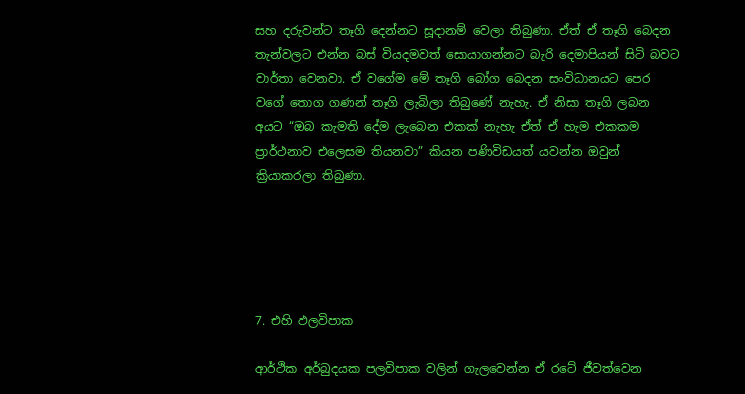සහ දරුවන්ට තෑගි දෙන්නට සූදානම් වෙලා තිබුණා. ඒත් ඒ තෑගි බෙදන තැන්වලට එන්න බස් වියදමවත් සොයාගන්නට බැරි දෙමාපියන් සිටි බවට වාර්තා වෙනවා. ඒ වගේම මේ තෑගි බෝග බෙදන සංවිධානයට පෙර වගේ තොග ගණන් තෑගි ලැබිලා තිබුණේ නැහැ. ඒ නිසා තෑගි ලබන අයට “ඔබ කැමති දේම ලැබෙන එකක් නැහැ ඒත් ඒ හැම එකකම ප්‍රාර්ථනාව එලෙසම තියනවා” කියන පණිවිඩයත් යවන්න ඔවුන් ක්‍රියාකරලා තිබුණා.





7. එහි ඵලවිපාක

ආර්ථික අර්බුදයක පලවිපාක වලින් ගැලවෙන්න ඒ රටේ ජීවත්වෙන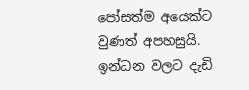පෝසත්ම අයෙක්ට වුණත් අපහසුයි. ඉන්ධන වලට දැඩි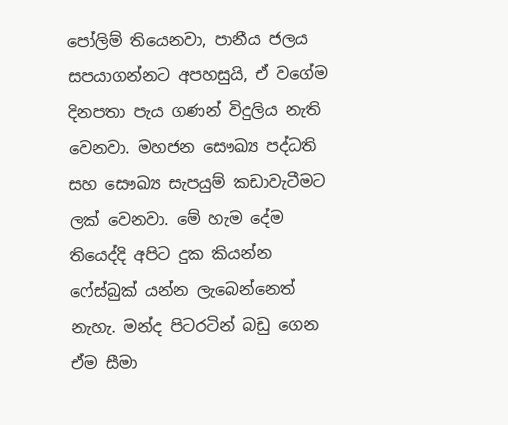පෝලිම් තියෙනවා, පානීය ජලය සපයාගන්නට අපහසුයි, ඒ වගේම දිනපතා පැය ගණන් විදුලිය නැති වෙනවා. මහජන සෞඛ්‍ය පද්ධති සහ සෞඛ්‍ය සැපයුම් කඩාවැටීමට ලක් වෙනවා. මේ හැම දේම තියෙද්දි අපිට දුක කියන්න ෆේස්බුක් යන්න ලැබෙන්නෙත් නැහැ. මන්ද පිටරටින් බඩු ගෙන ඒම සීමා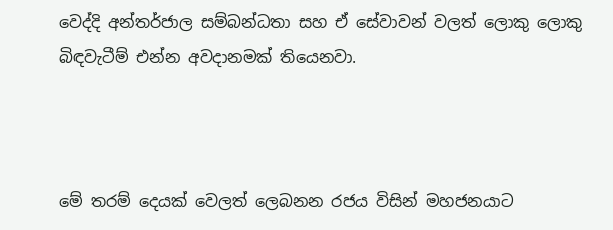වෙද්දි අන්තර්ජාල සම්බන්ධතා සහ ඒ සේවාවන් වලත් ලොකු ලොකු බිඳවැටීම් එන්න අවදානමක් තියෙනවා.



මේ තරම් දෙයක් වෙලත් ලෙබනන රජය විසින් මහජනයාට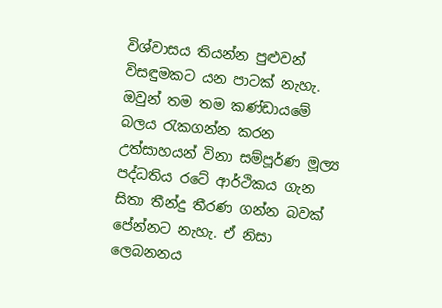විශ්වාසය තියන්න පුළුවන් විසඳුමකට යන පාටක් නැහැ. ඔවුන් තම තම කණ්ඩායමේ බලය රැකගන්න කරන උත්සාහයන් විනා සම්පූර්ණ මූල්‍ය පද්ධතිය රටේ ආර්ථිකය ගැන සිතා තීන්දු තීරණ ගන්න බවක් පේන්නට නැහැ. ඒ නිසා ලෙබනනය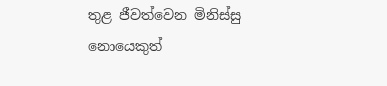තුළ ජීවත්වෙන මිනිස්සු නොයෙකුත්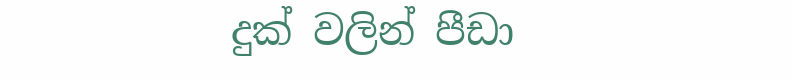දුක් වලින් පීඩා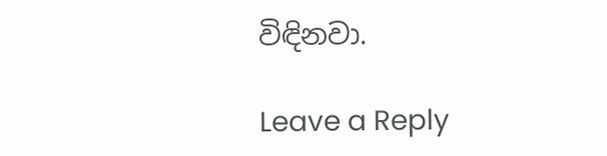විඳිනවා.

Leave a Reply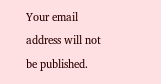Your email address will not be published.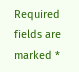Required fields are marked *